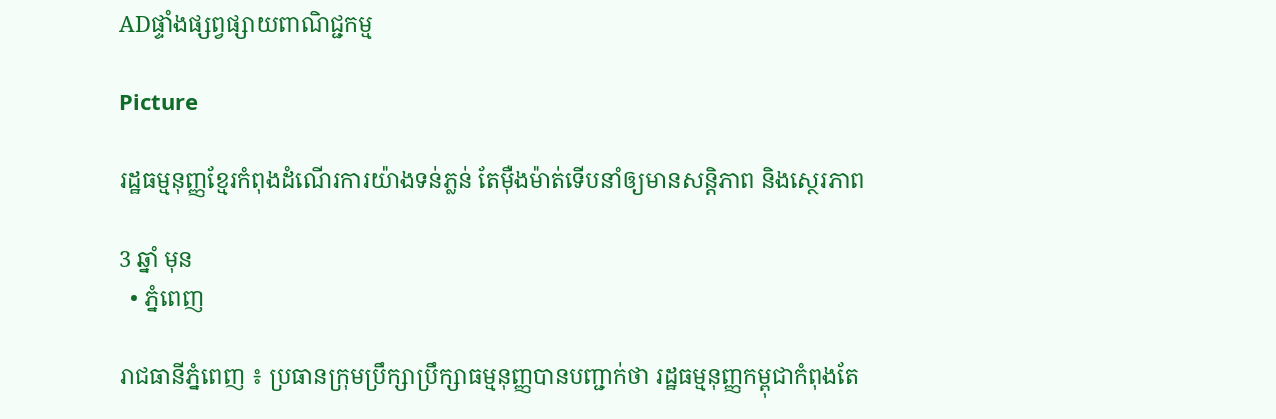ADផ្ទាំងផ្សព្វផ្សាយពាណិជ្ជកម្ម

Picture

រដ្ឋធម្មនុញ្ញខ្មែរកំពុងដំណើរការយ៉ាងទន់ភ្លន់ តែម៉ឺងម៉ាត់ទើបនាំឲ្យមានសន្តិភាព និងស្ថេរភាព

3 ឆ្នាំ មុន
  • ភ្នំពេញ

រាជធានីភ្នំពេញ ៖ ប្រធានក្រុមប្រឹក្សាប្រឹក្សាធម្មនុញ្ញបានបញ្ជាក់ថា រដ្ឋធម្មនុញ្ញកម្ពុជាកំពុងតែ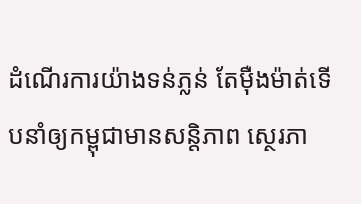ដំណើរការយ៉ាងទន់ភ្លន់ តែម៉ឺងម៉ាត់ទើបនាំឲ្យកម្ពុជាមានសន្តិភាព ស្ថេរភា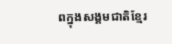ពក្នុងសង្គមជាតិខ្មែរ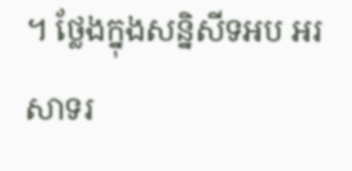។ ថ្លែងក្នុងសន្និសីទអប អរសាទរ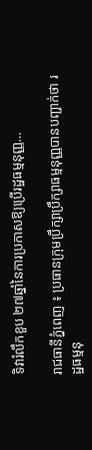ទិវារំលឹកខួប ២៧ឆ្នាំនៃការប្រកាសឱ្យប្រើរដ្ឋធម្មនុញ្ញ…

រាជធានីភ្នំពេញ ៖ ប្រធានក្រុមប្រឹក្សាប្រឹក្សាធម្មនុញ្ញបានបញ្ជាក់ថា រដ្ឋធម្មនុ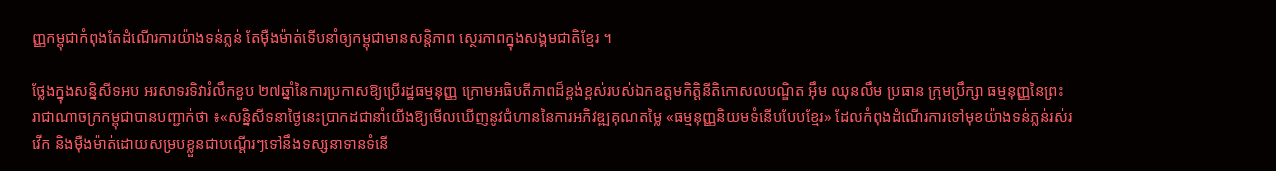ញ្ញកម្ពុជាកំពុងតែដំណើរការយ៉ាងទន់ភ្លន់ តែម៉ឺងម៉ាត់ទើបនាំឲ្យកម្ពុជាមានសន្តិភាព ស្ថេរភាពក្នុងសង្គមជាតិខ្មែរ ។

ថ្លែងក្នុងសន្និសីទអប អរសាទរទិវារំលឹកខួប ២៧ឆ្នាំនៃការប្រកាសឱ្យប្រើរដ្ឋធម្មនុញ្ញ ក្រោមអធិបតីភាពដ៏ខ្ពង់ខ្ពស់របស់ឯកឧត្ដមកិត្តិនីតិកោសលបណ្ឌិត អ៊ឹម ឈុនលឹម ប្រធាន ក្រុមប្រឹក្សា ធម្មនុញ្ញនៃព្រះរាជាណាចក្រកម្ពុជាបានបញ្ជាក់ថា ៖«សន្និសីទនាថ្ងៃនេះប្រាកដជានាំយើងឱ្យមើលឃើញនូវជំហាននៃការអភិវឌ្ឍគុណតម្លៃ «ធម្មនុញ្ញនិយមទំនើបបែបខ្មែរ» ដែលកំពុងដំណើរការទៅមុខយ៉ាងទន់ភ្លន់រស់រវើក និងម៉ឺងម៉ាត់ដោយសម្របខ្លួនជាបណ្តើរៗទៅនឹងទស្សនាទានទំនើ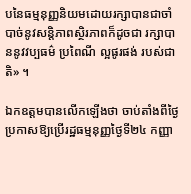បនៃធម្មនុញ្ញនិយមដោយរក្សាបានជាចាំបាច់នូវសន្តិភាពស្ថិរភាពក៏ដូចជា រក្សាបាននូវវប្បធម៌ ប្រពៃណី ល្អផូរផង់ របស់ជាតិ» ។

ឯកឧត្តមបានលើកឡើងថា ចាប់តាំងពីថ្ងៃប្រកាសឱ្យប្រើរដ្ឋធម្មនុញ្ញថ្ងៃទី២៤ កញ្ញា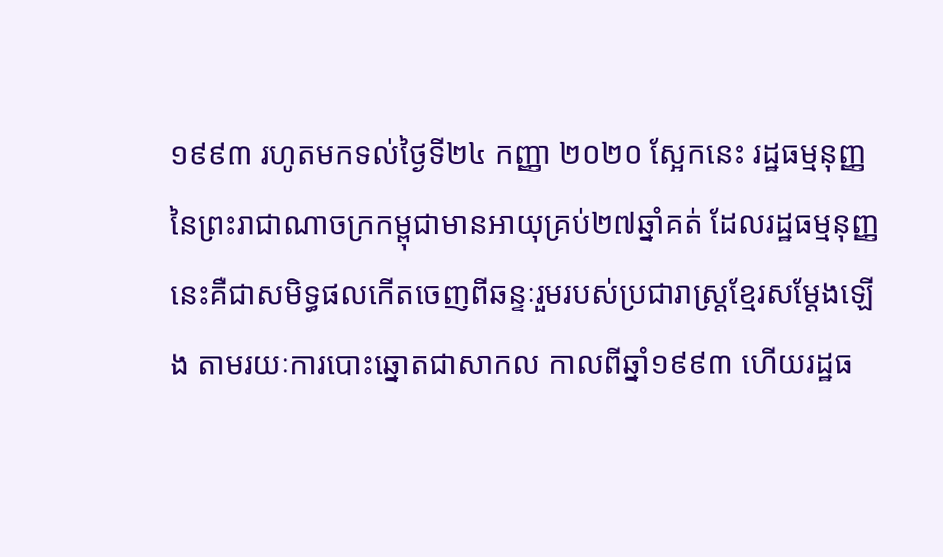១៩៩៣ រហូតមកទល់ថ្ងៃទី២៤ កញ្ញា ២០២០ ស្អែកនេះ រដ្ឋធម្មនុញ្ញនៃព្រះរាជាណាចក្រកម្ពុជាមានអាយុគ្រប់២៧ឆ្នាំគត់ ដែលរដ្ឋធម្មនុញ្ញនេះគឺជាសមិទ្ធផលកើតចេញពីឆន្ទៈរួមរបស់ប្រជារាស្ត្រខ្មែរសម្តែងឡើង តាមរយៈការបោះឆ្នោតជាសាកល កាលពីឆ្នាំ១៩៩៣ ហើយរដ្ឋធ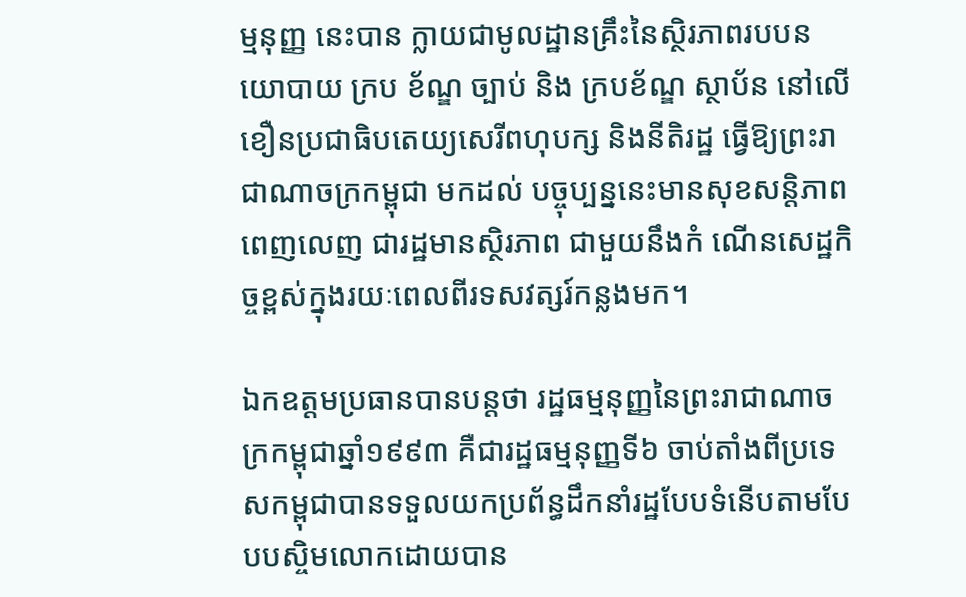ម្មនុញ្ញ នេះបាន ក្លាយជាមូលដ្ឋានគ្រឹះនៃស្ថិរភាពរបបនយោបាយ ក្រប ខ័ណ្ឌ ច្បាប់ និង ក្របខ័ណ្ឌ ស្ថាប័ន នៅលើខឿនប្រជាធិបតេយ្យសេរីពហុបក្ស និងនីតិរដ្ឋ ធ្វើឱ្យព្រះរាជាណាចក្រកម្ពុជា មកដល់ បច្ចុប្បន្ននេះមានសុខសន្តិភាពពេញលេញ ជារដ្ឋមានស្ថិរភាព ជាមួយនឹងកំ ណើនសេដ្ឋកិច្ចខ្ពស់ក្នុងរយៈពេលពីរទសវត្សរ៍កន្លងមក។

ឯកឧត្តមប្រធានបានបន្តថា រដ្ឋធម្មនុញ្ញនៃព្រះរាជាណាចក្រកម្ពុជាឆ្នាំ១៩៩៣ គឺជារដ្ឋធម្មនុញ្ញទី៦ ចាប់តាំងពីប្រទេសកម្ពុជាបានទទួលយកប្រព័ន្ធដឹកនាំរដ្ឋបែបទំនើបតាមបែបបស្ចិមលោកដោយបាន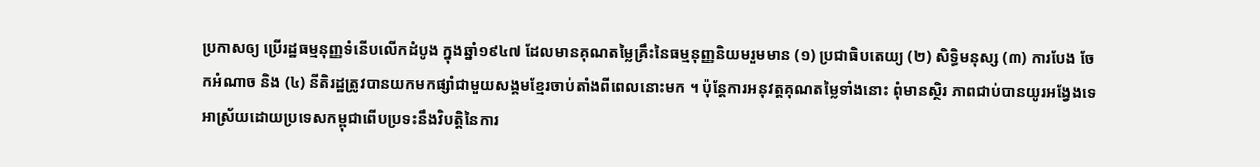ប្រកាសឲ្យ ប្រើរដ្ឋធម្មនុញ្ញទំនើបលើកដំបូង ក្នុងឆ្នាំ១៩៤៧ ដែលមានគុណតម្លៃគ្រឹះនៃធម្មនុញ្ញនិយមរួមមាន (១) ប្រជាធិបតេយ្យ (២) សិទ្ធិមនុស្ស (៣) ការបែង ចែកអំណាច និង (៤) នីតិរដ្ឋត្រូវបានយកមកផ្សាំជាមួយសង្គមខ្មែរចាប់តាំងពីពេលនោះមក ។ ប៉ុន្តែការអនុវត្តគុណតម្លៃទាំងនោះ ពុំមានស្ថិរ ភាពជាប់បានយូរអង្វែងទេ អាស្រ័យដោយប្រទេសកម្ពុជាពើបប្រទះនឹងវិបត្តិនៃការ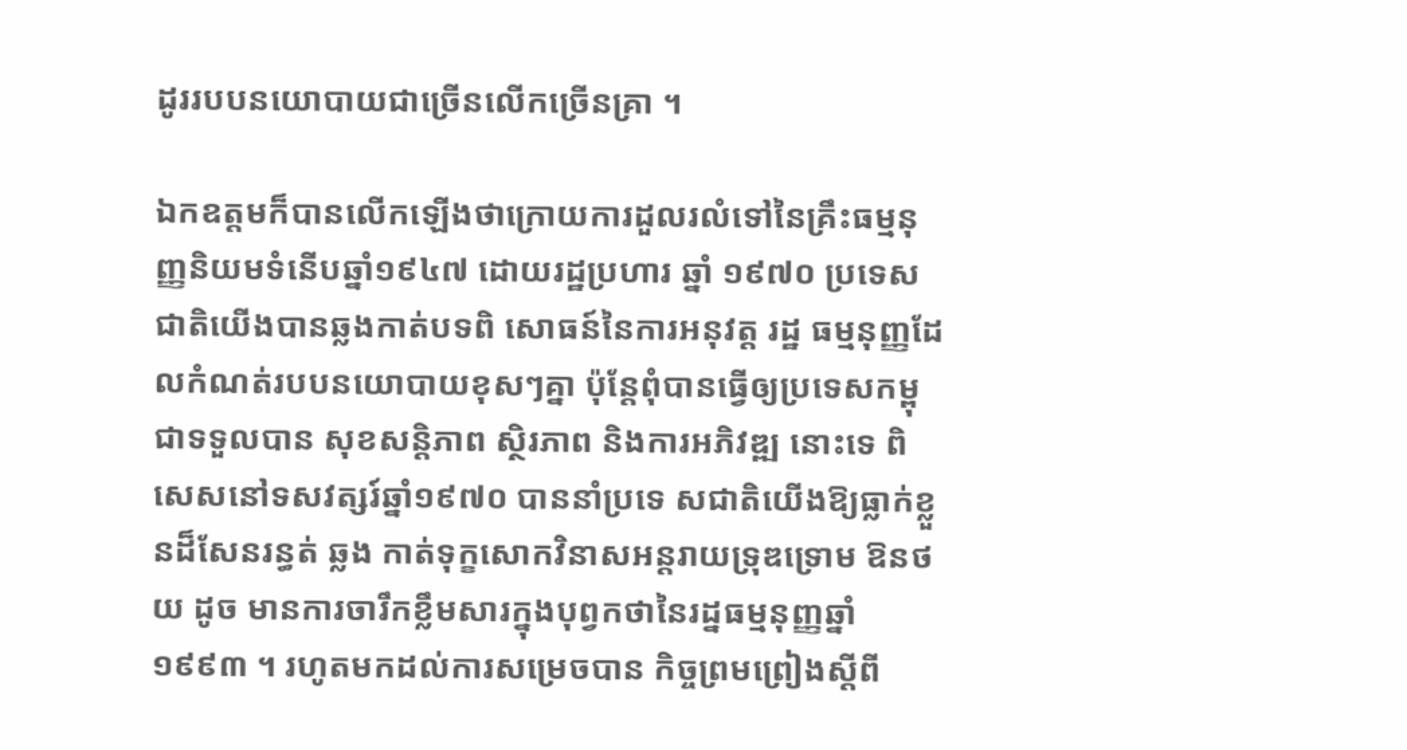ដូររបបនយោបាយជាច្រើនលើកច្រើនគ្រា ។

ឯកឧត្តមក៏បានលើកឡើងថាក្រោយការដួលរលំទៅនៃគ្រឹះធម្មនុញ្ញនិយមទំនើបឆ្នាំ១៩៤៧ ដោយរដ្ឋប្រហារ ឆ្នាំ ១៩៧០ ប្រទេសជាតិយើងបានឆ្លងកាត់បទពិ សោធន៍នៃការអនុវត្ត រដ្ឋ ធម្មនុញ្ញដែលកំណត់របបនយោបាយខុសៗគ្នា ប៉ុន្តែពុំបានធ្វើឲ្យប្រទេសកម្ពុជាទទួលបាន សុខសន្តិភាព ស្ថិរភាព និងការអភិវឌ្ឍ នោះទេ ពិសេសនៅទសវត្សរ៍ឆ្នាំ១៩៧០ បាននាំប្រទេ សជាតិយើងឱ្យធ្លាក់ខ្លួនដ៏សែនរន្ធត់ ឆ្លង កាត់ទុក្ខសោកវិនាសអន្តរាយទ្រុឌទ្រោម ឱនថយ ដូច មានការចារឹកខ្លឹមសារក្នុងបុព្វកថានៃរដ្នធម្មនុញ្ញឆ្នាំ១៩៩៣ ។ រហូតមកដល់ការសម្រេចបាន កិច្ចព្រមព្រៀងស្ដីពី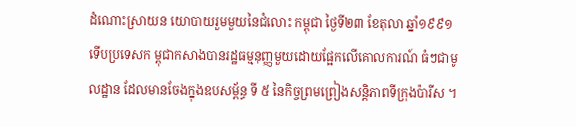ដំណោះស្រាយន យោបាយរួមមួយនៃជំលោះ កម្ពុជា ថ្ងៃទី២៣ ខែតុលា ឆ្នាំ១៩៩១ ទើបប្រទេសក ម្ពុជាកសាងបានរដ្ឋធម្មនុញ្ញមួយដោយផ្អែកលើគោលការណ៍ ធំៗជាមូ លដ្ឋាន ដែលមានចែងក្នុងឧបសម្ព័ន្ធ ទី ៥ នៃកិច្ចព្រមព្រៀងសន្តិភាពទីក្រុងប៉ារីស ។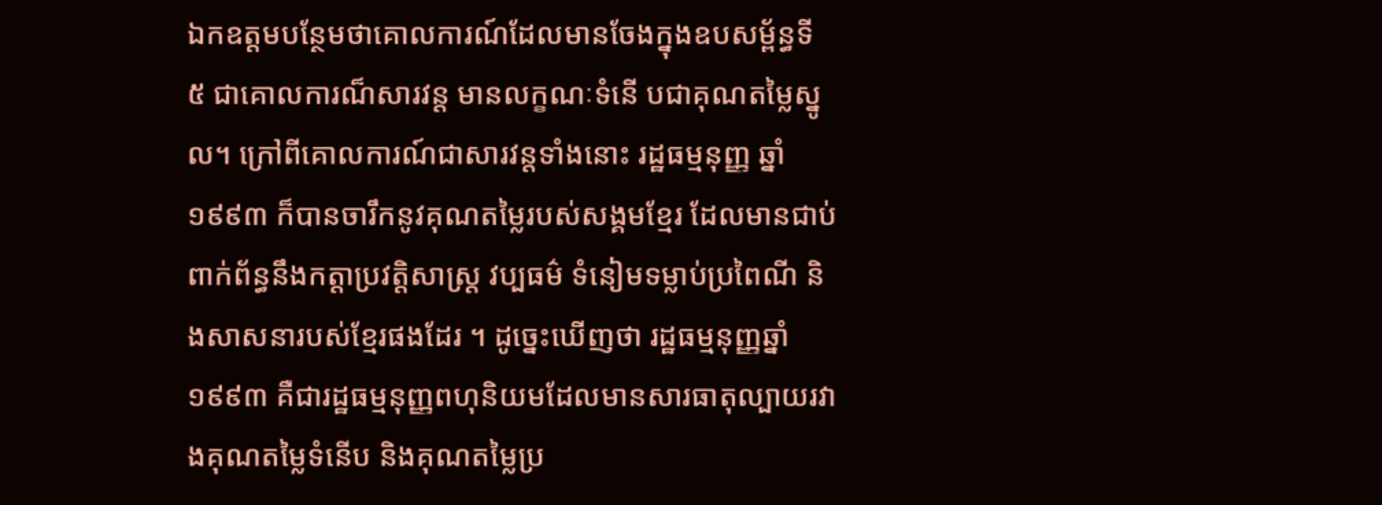ឯកឧត្តមបន្ថែមថាគោលការណ៍ដែលមានចែងក្នុងឧបសម្ព័ន្ធទី ៥ ជាគោលការណ៏សារវន្ត មានលក្ខណៈទំនើ បជាគុណតម្លៃស្នូល។ ក្រៅពីគោលការណ៍ជាសារវន្តទាំងនោះ រដ្ឋធម្មនុញ្ញ ឆ្នាំ១៩៩៣ ក៏បានចារឹកនូវគុណតម្លៃរបស់សង្គមខ្មែរ ដែលមានជាប់ពាក់ព័ន្ធនឹងកត្តាប្រវត្តិសាស្ត្រ វប្បធម៌ ទំនៀមទម្លាប់ប្រពៃណី និងសាសនារបស់ខ្មែរផងដែរ ។ ដូច្នេះឃើញថា រដ្ឋធម្មនុញ្ញឆ្នាំ១៩៩៣ គឺជារដ្ឋធម្មនុញ្ញពហុនិយមដែលមានសារធាតុល្បាយរវាងគុណតម្លៃទំនើប និងគុណតម្លៃប្រ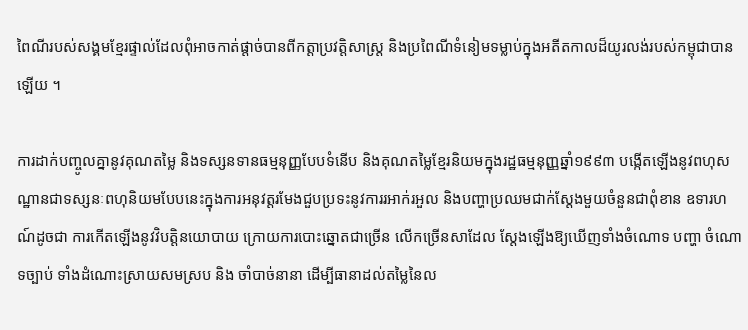ពៃណីរបស់សង្គមខ្មែរផ្ទាល់ដែលពុំអាចកាត់ផ្តាច់បានពីកត្តាប្រវត្តិសាស្ត្រ និងប្រពៃណីទំនៀមទម្លាប់ក្នុងអតីតកាលដ៏យូរលង់របស់កម្ពុជាបានឡើយ ។

ការដាក់បញ្ចូលគ្នានូវគុណតម្លៃ និងទស្សនទានធម្មនុញ្ញបែបទំនើប និងគុណតម្លៃខ្មែរនិយមក្នុងរដ្ឋធម្មនុញ្ញឆ្នាំ១៩៩៣ បង្កើតឡើងនូវពហុសណ្ឋានជាទស្សនៈពហុនិយមបែបនេះក្នុងការអនុវត្តរមែងជួបប្រទះនូវការរអាក់រអួល និងបញ្ហាប្រឈមជាក់ស្តែងមួយចំនួនជាពុំខាន ឧទារហណ៍ដូចជា ការកើតឡើងនូវវិបត្តិនយោបាយ ក្រោយការបោះឆ្នោតជាច្រើន លើកច្រើនសាដែល ស្តែងឡើងឱ្យឃើញទាំងចំណោទ បញ្ហា ចំណោទច្បាប់ ទាំងដំណោះស្រាយសមស្រប និង ចាំបាច់នានា ដើម្បីធានាដល់តម្លៃនៃល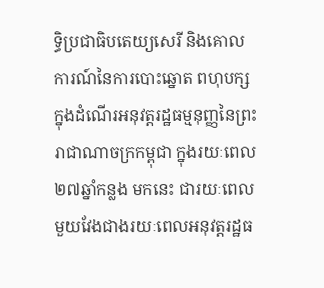ទ្ធិប្រជាធិបតេយ្យសេរី និងគោលការណ៍នៃការបោះឆ្នោត ពហុបក្ស ក្នុងដំណើរអនុវត្តរដ្ឋធម្មនុញ្ញនៃព្រះរាជាណាចក្រកម្ពុជា ក្នុងរយៈពេល២៧ឆ្នាំកន្លង មកនេះ ជារយៈពេលមួយវែងជាងរយៈពេលអនុវត្តរដ្ឋធ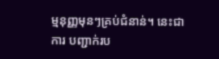ម្មនុញ្ញមុនៗគ្រប់ជំនាន់។ នេះជាការ បញ្ជាក់រប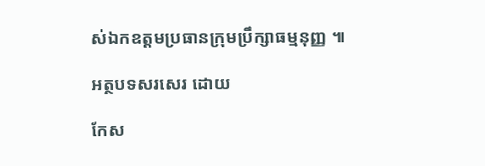ស់ឯកឧត្តមប្រធានក្រុមប្រឹក្សាធម្មនុញ្ញ ៕

អត្ថបទសរសេរ ដោយ

កែស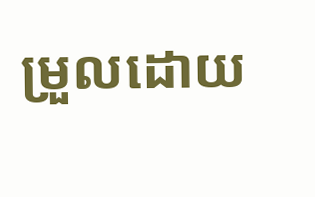ម្រួលដោយ